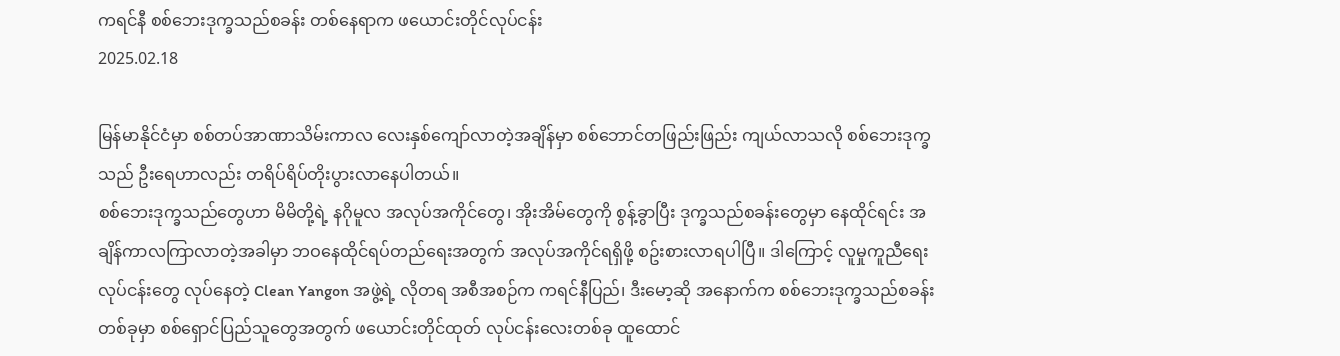ကရင်နီ စစ်ဘေးဒုက္ခသည်စခန်း တစ်နေရာက ဖယောင်းတိုင်လုပ်ငန်း
2025.02.18

မြန်မာနိုင်ငံမှာ စစ်တပ်အာဏာသိမ်းကာလ လေးနှစ်ကျော်လာတဲ့အချိန်မှာ စစ်ဘောင်တဖြည်းဖြည်း ကျယ်လာသလို စစ်ဘေးဒုက္ခသည် ဦးရေဟာလည်း တရိပ်ရိပ်တိုးပွားလာနေပါတယ်။
စစ်ဘေးဒုက္ခသည်တွေဟာ မိမိတို့ရဲ့ နဂိုမူလ အလုပ်အကိုင်တွေ၊ အိုးအိမ်တွေကို စွန့်ခွာပြီး ဒုက္ခသည်စခန်းတွေမှာ နေထိုင်ရင်း အချိန်ကာလကြာလာတဲ့အခါမှာ ဘဝနေထိုင်ရပ်တည်ရေးအတွက် အလုပ်အကိုင်ရရှိဖို့ စဥ်းစားလာရပါပြီ။ ဒါကြောင့် လူမှုကူညီရေးလုပ်ငန်းတွေ လုပ်နေတဲ့ Clean Yangon အဖွဲ့ရဲ့ လိုတရ အစီအစဉ်က ကရင်နီပြည်၊ ဒီးမော့ဆို အနောက်က စစ်ဘေးဒုက္ခသည်စခန်းတစ်ခုမှာ စစ်ရှောင်ပြည်သူတွေအတွက် ဖယောင်းတိုင်ထုတ် လုပ်ငန်းလေးတစ်ခု ထူထောင်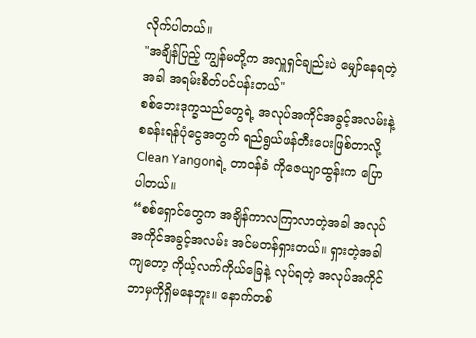လိုက်ပါတယ်။
"အချိန်ပြည့် ကျွန်မတို့က အလှူရှင်ချည်းပဲ မျှော်နေရတဲ့အခါ အရမ်းစိတ်ပင်ပန်းတယ်"
စစ်ဘေးဒုက္ခသည်တွေရဲ့ အလုပ်အကိုင်အခွင့်အလမ်းနဲ့ စခန်းရန်ပုံငွေအတွက် ရည်ရွယ်ဖန်တီးပေးဖြစ်တာလို့ Clean Yangonရဲ့ တာဝန်ခံ ကိုဇေယျာထွန်းက ပြောပါတယ်။
“စစ်ရှောင်တွေက အချိန်ကာလကြာလာတဲ့အခါ အလုပ်အကိုင်အခွင့်အလမ်း အင်မတန်ရှားတယ်။ ရှားတဲ့အခါကျတော့ ကိုယ့်လက်ကိုယ်ခြေနဲ့ လုပ်ရတဲ့ အလုပ်အကိုင် ဘာမှကိုရှိမနေဘူး။ နောက်တစ်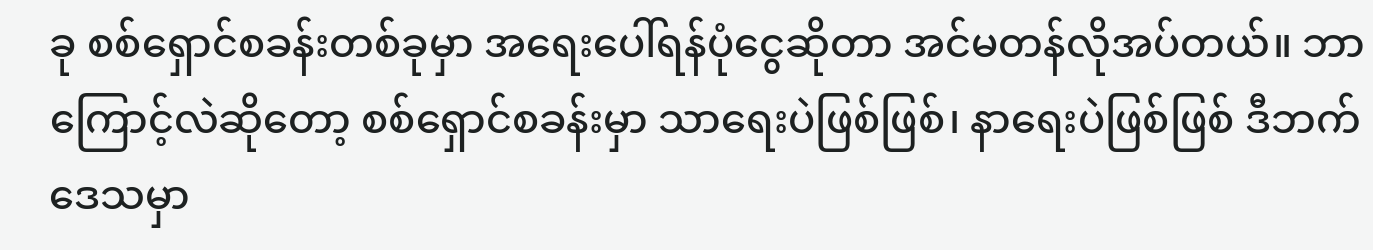ခု စစ်ရှောင်စခန်းတစ်ခုမှာ အရေးပေါ်ရန်ပုံငွေဆိုတာ အင်မတန်လိုအပ်တယ်။ ဘာကြောင့်လဲဆိုတော့ စစ်ရှောင်စခန်းမှာ သာရေးပဲဖြစ်ဖြစ်၊ နာရေးပဲဖြစ်ဖြစ် ဒီဘက်ဒေသမှာ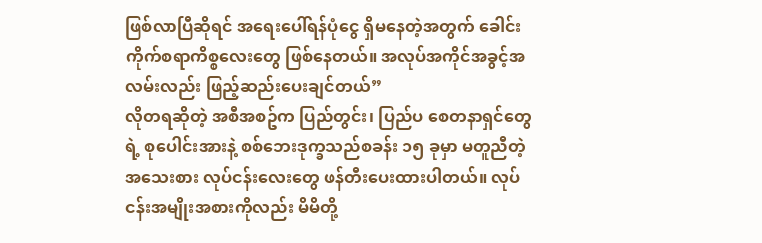ဖြစ်လာပြီဆိုရင် အရေးပေါ်ရန်ပုံငွေ ရှိမနေတဲ့အတွက် ခေါင်းကိုက်စရာကိစ္စလေးတွေ ဖြစ်နေတယ်။ အလုပ်အကိုင်အခွင့်အလမ်းလည်း ဖြည့်ဆည်းပေးချင်တယ်”
လိုတရဆိုတဲ့ အစီအစဥ်က ပြည်တွင်း၊ ပြည်ပ စေတနာရှင်တွေရဲ့ စုပေါင်းအားနဲ့ စစ်ဘေးဒုက္ခသည်စခန်း ၁၅ ခုမှာ မတူညီတဲ့ အသေးစား လုပ်ငန်းလေးတွေ ဖန်တီးပေးထားပါတယ်။ လုပ်ငန်းအမျိုးအစားကိုလည်း မိမိတို့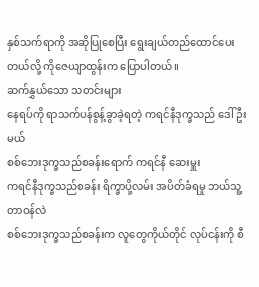နှစ်သက်ရာကို အဆိုပြုစေပြီး ရွေးချယ်တည်ထောင်ပေးတယ်လို့ ကိုဇေယျာထွန်းက ပြောပါတယ်။
ဆက်နွှယ်သော သတင်းများ
နေရပ်ကို ရာသက်ပန်စွန့်ခွာခဲ့ရတဲ့ ကရင်နီဒုက္ခသည် ဒေါ်ဦးမယ်
စစ်ဘေးဒုက္ခသည်စခန်းရောက် ကရင်နီ ဆေးမှူး
ကရင်နီဒုက္ခသည်စခန်း ရိက္ခာပို့လမ်း အပိတ်ခံရမှု ဘယ်သူ့တာဝန်လဲ
စစ်ဘေးဒုက္ခသည်စခန်းက လူတွေကိုယ်တိုင် လုပ်ငန်းကို စီ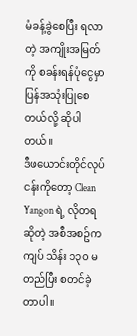မံခန့်ခွဲစေပြီး ရလာတဲ့ အကျိုးအမြတ်ကို စခန်းရန်ပုံငွေမှာ ပြန်အသုံးပြုစေတယ်လို့ ဆိုပါတယ်။
ဒီဖယောင်းတိုင်လုပ်ငန်းကိုတော့ Clean Yangon ရဲ့ လိုတရဆိုတဲ့ အစီအစဥ်က ကျပ် သိန်း ၁၃၀ မတည်ပြီး စတင်ခဲ့တာပါ။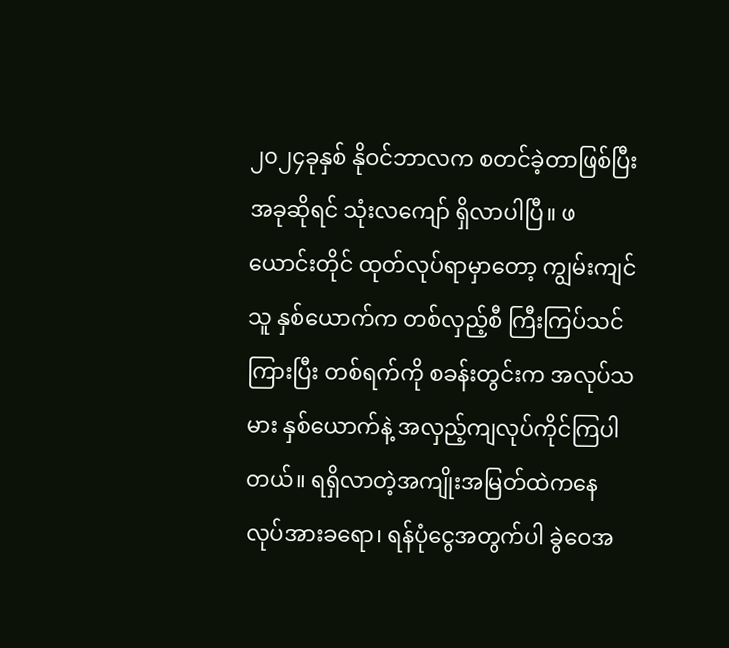၂၀၂၄ခုနှစ် နိုဝင်ဘာလက စတင်ခဲ့တာဖြစ်ပြီး အခုဆိုရင် သုံးလကျော် ရှိလာပါပြီ။ ဖယောင်းတိုင် ထုတ်လုပ်ရာမှာတော့ ကျွမ်းကျင်သူ နှစ်ယောက်က တစ်လှည့်စီ ကြီးကြပ်သင်ကြားပြီး တစ်ရက်ကို စခန်းတွင်းက အလုပ်သမား နှစ်ယောက်နဲ့ အလှည့်ကျလုပ်ကိုင်ကြပါတယ်။ ရရှိလာတဲ့အကျိုးအမြတ်ထဲကနေ လုပ်အားခရော၊ ရန်ပုံငွေအတွက်ပါ ခွဲဝေအ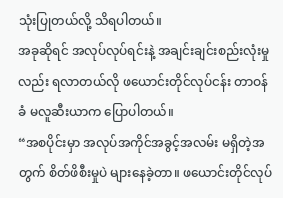သုံးပြုတယ်လို့ သိရပါတယ်။
အခုဆိုရင် အလုပ်လုပ်ရင်းနဲ့ အချင်းချင်းစည်းလုံးမှုလည်း ရလာတယ်လို ဖယောင်းတိုင်လုပ်ငန်း တာဝန်ခံ မလူဆီးယာက ပြောပါတယ်။
“အစပိုင်းမှာ အလုပ်အကိုင်အခွင့်အလမ်း မရှိတဲ့အတွက် စိတ်ဖိစီးမှုပဲ များနေခဲ့တာ။ ဖယောင်းတိုင်လုပ်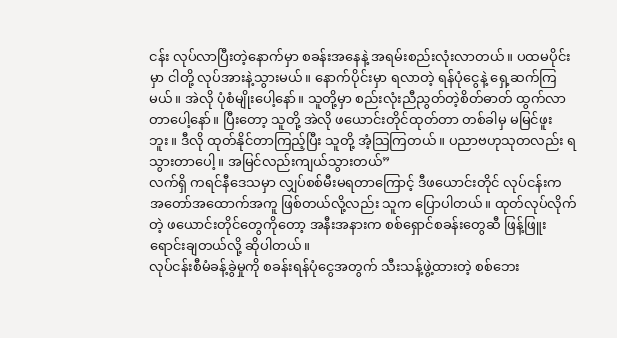ငန်း လုပ်လာပြီးတဲ့နောက်မှာ စခန်းအနေနဲ့ အရမ်းစည်းလုံးလာတယ်။ ပထမပိုင်းမှာ ငါတို့ လုပ်အားနဲ့သွားမယ်။ နောက်ပိုင်းမှာ ရလာတဲ့ ရန်ပုံငွေနဲ့ ရှေ့ဆက်ကြမယ်။ အဲလို ပုံစံမျိုးပေါ့နော်။ သူတို့မှာ စည်းလုံးညီညွတ်တဲ့စိတ်ဓာတ် ထွက်လာတာပေါ့နော်။ ပြီးတော့ သူတို့ အဲလို ဖယောင်းတိုင်ထုတ်တာ တစ်ခါမှ မမြင်ဖူးဘူး။ ဒီလို ထုတ်နိုင်တာကြည့်ပြီး သူတို့ အံ့သြကြတယ်။ ပညာဗဟုသုတလည်း ရသွားတာပေါ့။ အမြင်လည်းကျယ်သွားတယ်”
လက်ရှိ ကရင်နီဒေသမှာ လျှပ်စစ်မီးမရတာကြောင့် ဒီဖယောင်းတိုင် လုပ်ငန်းက အတော်အထောက်အကူ ဖြစ်တယ်လို့လည်း သူက ပြောပါတယ်။ ထုတ်လုပ်လိုက်တဲ့ ဖယောင်းတိုင်တွေကိုတော့ အနီးအနားက စစ်ရှောင်စခန်းတွေဆီ ဖြန့်ဖြူးရောင်းချတယ်လို့ ဆိုပါတယ်။
လုပ်ငန်းစီမံခန့်ခွဲမှုကို စခန်းရန်ပုံငွေအတွက် သီးသန့်ဖွဲ့ထားတဲ့ စစ်ဘေး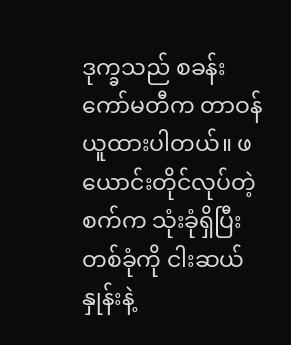ဒုက္ခသည် စခန်းကော်မတီက တာဝန်ယူထားပါတယ်။ ဖယောင်းတိုင်လုပ်တဲ့ စက်က သုံးခုံရှိပြီး တစ်ခုံကို ငါးဆယ်နှုန်းနဲ့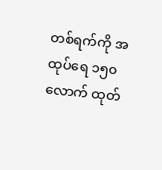တစ်ရက်ကို အထုပ်ရေ ၁၅၀ လောက် ထုတ်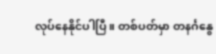လုပ်နေနိုင်ပါပြီ။ တစ်ပတ်မှာ တနင်္ဂနွေ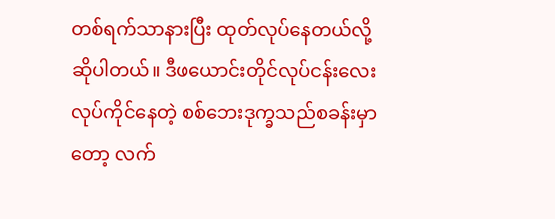တစ်ရက်သာနားပြီး ထုတ်လုပ်နေတယ်လို့ ဆိုပါတယ်။ ဒီဖယောင်းတိုင်လုပ်ငန်းလေး လုပ်ကိုင်နေတဲ့ စစ်ဘေးဒုက္ခသည်စခန်းမှာတော့ လက်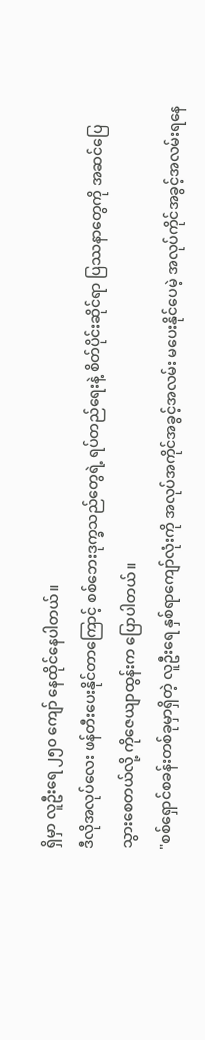ရှိမှာ လူဦးရေ ၂၅၀ ကျော် နေထိုင်နေပါတယ်။
ဒီလိုအလုပ်လေး ဖန်တီးပေးနိုင်တာကြောင့် စစ်ဘေးဒုက္ခသည်တွေရဲ့ ရပ်တည်ရေးနဲ့ စိတ်ပိုင်းဆိုင်ရာ ပြဿနာတွေကို အဆင်ပြေသွားစေတယ်လို့ ကိုဇေယျာထွန်းက ပြောပါတယ်။
"စစ်ရှောင်စခန်းတစ်ခုမှာရှိတဲ့ လူဦးရေ နှစ်ရာကျော်လုံးကို အလုပ်အကိုင်အခွင့်အလမ်း မပေးနိုင်ပေမဲ့ အလုပ်ကိုင်အခွင့်အလမ်းရနေ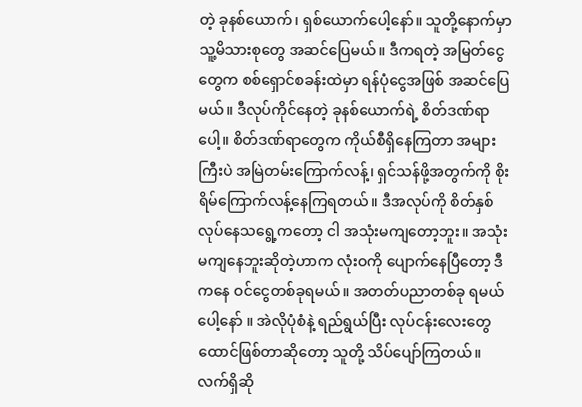တဲ့ ခုနစ်ယောက်၊ ရှစ်ယောက်ပေါ့နော်။ သူတို့နောက်မှာ သူ့မိသားစုတွေ အဆင်ပြေမယ်။ ဒီကရတဲ့ အမြတ်ငွေတွေက စစ်ရှောင်စခန်းထဲမှာ ရန်ပုံငွေအဖြစ် အဆင်ပြေမယ်။ ဒီလုပ်ကိုင်နေတဲ့ ခုနစ်ယောက်ရဲ့ စိတ်ဒဏ်ရာပေါ့။ စိတ်ဒဏ်ရာတွေက ကိုယ်စီရှိနေကြတာ အများကြီးပဲ အမြဲတမ်းကြောက်လန့်၊ ရှင်သန်ဖို့အတွက်ကို စိုးရိမ်ကြောက်လန့်နေကြရတယ်။ ဒီအလုပ်ကို စိတ်နှစ်လုပ်နေသရွေ့ကတော့ ငါ အသုံးမကျတော့ဘူး။ အသုံးမကျနေဘူးဆိုတဲ့ဟာက လုံးဝကို ပျောက်နေပြီတော့ ဒီကနေ ဝင်ငွေတစ်ခုရမယ်။ အတတ်ပညာတစ်ခု ရမယ်ပေါ့နော် ။ အဲလိုပုံစံနဲ့ ရည်ရွယ်ပြီး လုပ်ငန်းလေးတွေ ထောင်ဖြစ်တာဆိုတော့ သူတို့ သိပ်ပျော်ကြတယ်။ လက်ရှိဆို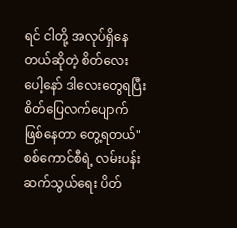ရင် ငါတို့ အလုပ်ရှိနေတယ်ဆိုတဲ့ စိတ်လေးပေါ့နော် ဒါလေးတွေရပြီး စိတ်ပြေလက်ပျောက်ဖြစ်နေတာ တွေ့ရတယ်"
စစ်ကောင်စီရဲ့ လမ်းပန်းဆက်သွယ်ရေး ပိတ်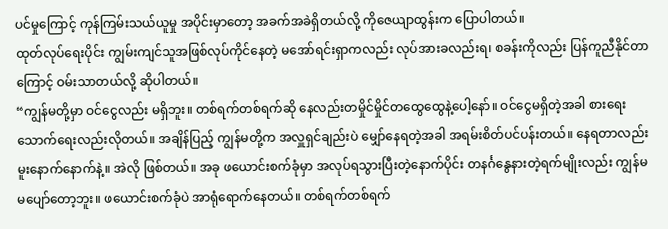ပင်မှုကြောင့် ကုန်ကြမ်းသယ်ယူမှု အပိုင်းမှာတော့ အခက်အခဲရှိတယ်လို့ ကိုဇေယျာထွန်းက ပြောပါတယ်။
ထုတ်လုပ်ရေးပိုင်း ကျွမ်းကျင်သူအဖြစ်လုပ်ကိုင်နေတဲ့ မအော်ရင်းရှာကလည်း လုပ်အားခလည်းရ၊ စခန်းကိုလည်း ပြန်ကူညီနိုင်တာကြောင့် ဝမ်းသာတယ်လို့ ဆိုပါတယ်။
“ကျွန်မတို့မှာ ဝင်ငွေလည်း မရှိဘူး။ တစ်ရက်တစ်ရက်ဆို နေလည်းတမှိုင်မှိုင်တထွေထွေနဲ့ပေါ့နော်။ ဝင်ငွေမရှိတဲ့အခါ စားရေးသောက်ရေးလည်းလိုတယ်။ အချိန်ပြည့် ကျွန်မတို့က အလှူရှင်ချည်းပဲ မျှော်နေရတဲ့အခါ အရမ်းစိတ်ပင်ပန်းတယ်။ နေရတာလည်း မူးနောက်နောက်နဲ့။ အဲလို ဖြစ်တယ်။ အခု ဖယောင်းစက်ခုံမှာ အလုပ်ရသွားပြီးတဲ့နောက်ပိုင်း တနင်္ဂနွေနားတဲ့ရက်မျိုးလည်း ကျွန်မ မပျော်တော့ဘူး။ ဖယောင်းစက်ခုံပဲ အာရုံရောက်နေတယ်။ တစ်ရက်တစ်ရက်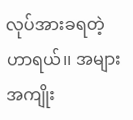လုပ်အားခရတဲ့ဟာရယ်၊၊ အများအကျိုး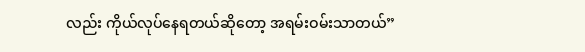လည်း ကိုယ်လုပ်နေရတယ်ဆိုတော့ အရမ်းဝမ်းသာတယ်”